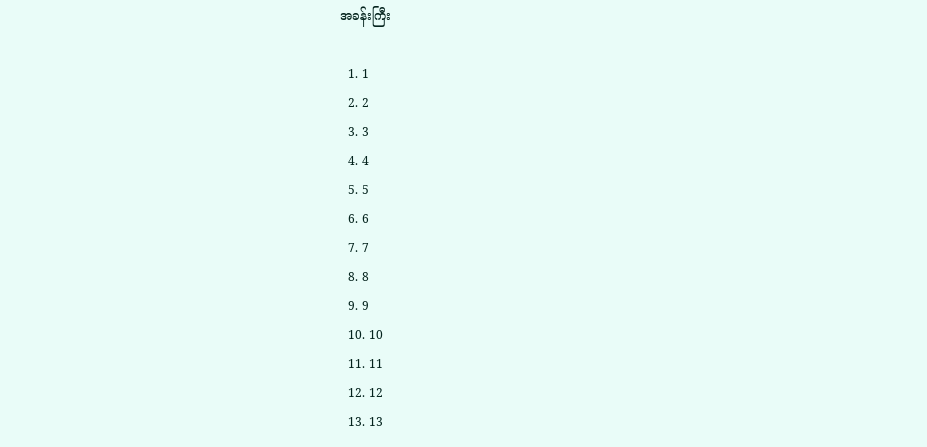အခန်းကြီး

  1. 1
  2. 2
  3. 3
  4. 4
  5. 5
  6. 6
  7. 7
  8. 8
  9. 9
  10. 10
  11. 11
  12. 12
  13. 13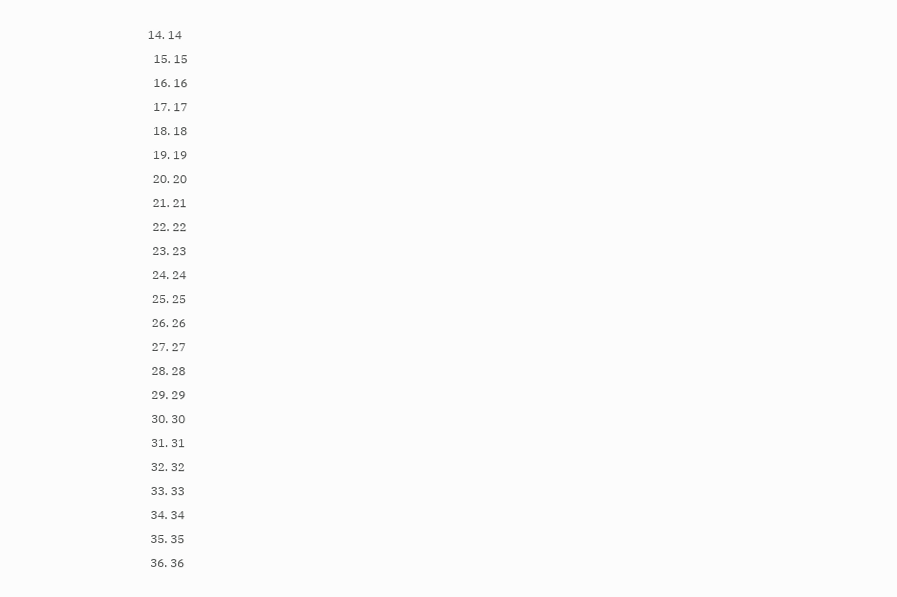14. 14
  15. 15
  16. 16
  17. 17
  18. 18
  19. 19
  20. 20
  21. 21
  22. 22
  23. 23
  24. 24
  25. 25
  26. 26
  27. 27
  28. 28
  29. 29
  30. 30
  31. 31
  32. 32
  33. 33
  34. 34
  35. 35
  36. 36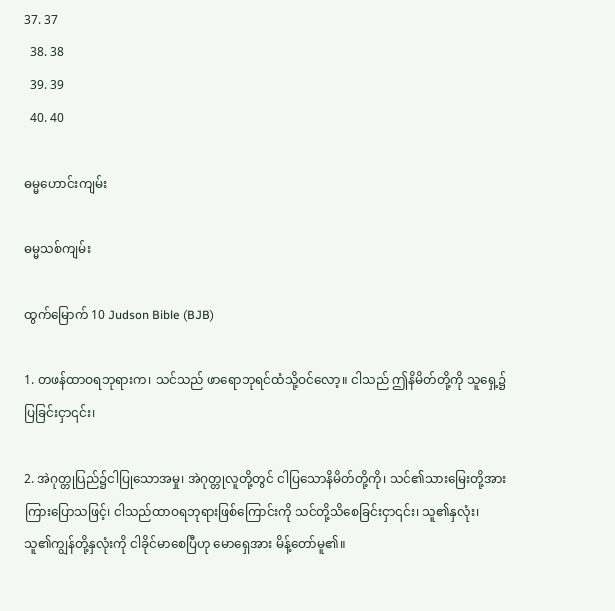37. 37
  38. 38
  39. 39
  40. 40

ဓမ္မဟောင်း‌ကျမ်း

ဓမ္မသစ်ကျမ်း

ထွက်မြောက် 10 Judson Bible (BJB)

1. တဖန်ထာဝရဘုရားက၊ သင်သည် ဖာရောဘုရင်ထံသို့ဝင်လော့။ ငါသည် ဤနိမိတ်တို့ကို သူရှေ့၌ပြခြင်းငှာ၎င်း၊

2. အဲဂုတ္တုပြည်၌ငါပြုသောအမှု၊ အဲဂုတ္တုလူတို့တွင် ငါပြသောနိမိတ်တို့ကို၊ သင်၏သားမြေးတို့အားကြားပြောသဖြင့်၊ ငါသည်ထာဝရဘုရားဖြစ်ကြောင်းကို သင်တို့သိစေခြင်းငှာ၎င်း၊ သူ၏နှလုံး၊ သူ၏ကျွန်တို့နှလုံးကို ငါခိုင်မာစေပြီဟု မောရှေအား မိန့်တော်မူ၏။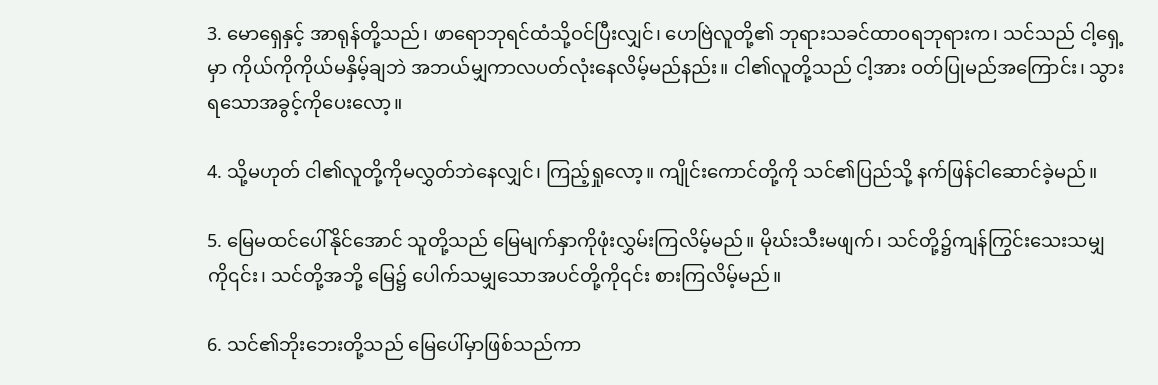3. မောရှေနှင့် အာရုန်တို့သည်၊ ဖာရောဘုရင်ထံသို့ဝင်ပြီးလျှင်၊ ဟေဗြဲလူတို့၏ ဘုရားသခင်ထာဝရဘုရားက၊ သင်သည် ငါ့ရှေ့မှာ ကိုယ်ကိုကိုယ်မနှိမ့်ချဘဲ အဘယ်မျှကာလပတ်လုံးနေလိမ့်မည်နည်း။ ငါ၏လူတို့သည် ငါ့အား ဝတ်ပြုမည်အကြောင်း၊ သွားရသောအခွင့်ကိုပေးလော့။

4. သို့မဟုတ် ငါ၏လူတို့ကိုမလွှတ်ဘဲနေလျှင်၊ ကြည့်ရှုလော့။ ကျိုင်းကောင်တို့ကို သင်၏ပြည်သို့ နက်ဖြန်ငါဆောင်ခဲ့မည်။

5. မြေမထင်ပေါ်နိုင်အောင် သူတို့သည် မြေမျက်နှာကိုဖုံးလွှမ်းကြလိမ့်မည်။ မိုဃ်းသီးမဖျက်၊ သင်တို့၌ကျန်ကြွင်းသေးသမျှကို၎င်း၊ သင်တို့အဘို့ မြေ၌ ပေါက်သမျှသောအပင်တို့ကို၎င်း စားကြလိမ့်မည်။

6. သင်၏ဘိုးဘေးတို့သည် မြေပေါ်မှာဖြစ်သည်ကာ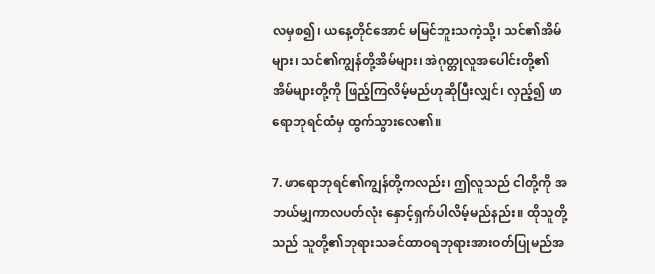လမှစ၍၊ ယနေ့တိုင်အောင် မမြင်ဘူးသကဲ့သို့၊ သင်၏အိမ်များ၊ သင်၏ကျွန်တို့အိမ်များ၊ အဲဂုတ္တုလူအပေါင်းတို့၏ အိမ်များတို့ကို ဖြည့်ကြလိမ့်မည်ဟုဆိုပြီးလျှင်၊ လှည့်၍ ဖာရောဘုရင်ထံမှ ထွက်သွားလေ၏။

7. ဖာရောဘုရင်၏ကျွန်တို့ကလည်း၊ ဤလူသည် ငါတို့ကို အဘယ်မျှကာလပတ်လုံး နှောင့်ရှက်ပါလိမ့်မည်နည်း။ ထိုသူတို့သည် သူတို့၏ဘုရားသခင်ထာဝရဘုရားအားဝတ်ပြုမည်အ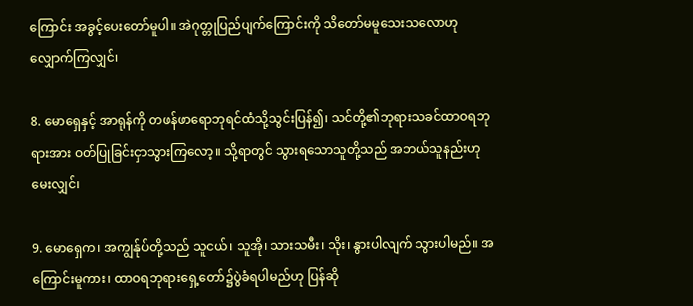ကြောင်း အခွင့်ပေးတော်မူပါ။ အဲဂုတ္တုပြည်ပျက်ကြောင်းကို သိတော်မမူသေးသလောဟုလျှောက်ကြလျှင်၊

8. မောရှေနှင့် အာရုန်ကို တဖန်ဖာရောဘုရင်ထံသို့သွင်းပြန်၍၊ သင်တို့၏ဘုရားသခင်ထာဝရဘုရားအား ဝတ်ပြုခြင်းငှာသွားကြလော့။ သို့ရာတွင် သွားရသောသူတို့သည် အဘယ်သူနည်းဟုမေးလျှင်၊

9. မောရှေက၊ အကျွန်ုပ်တို့သည် သူငယ်၊ သူအို၊ သားသမီး၊ သိုး၊ နွားပါလျက် သွားပါမည်။ အကြောင်းမူကား၊ ထာဝရဘုရားရှေ့တော်၌ပွဲခံရပါမည်ဟု ပြန်ဆို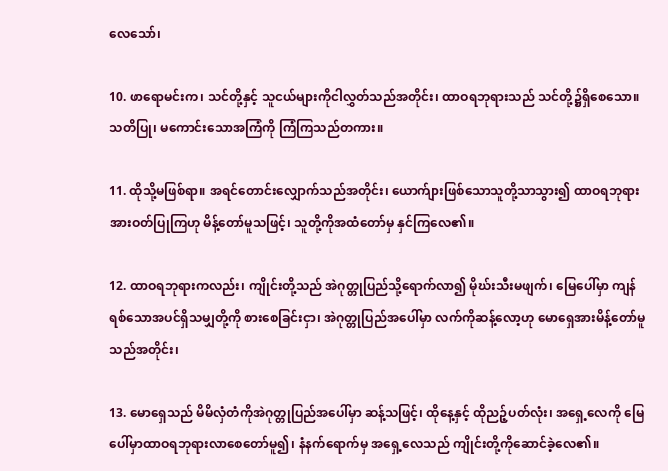လေသော်၊

10. ဖာရောမင်းက၊ သင်တို့နှင့် သူငယ်များကိုငါလွှတ်သည်အတိုင်း၊ ထာဝရဘုရားသည် သင်တို့၌ရှိစေသော။ သတိပြု၊ မကောင်းသောအကြံကို ကြံကြသည်တကား။

11. ထိုသို့မဖြစ်ရာ။ အရင်တောင်းလျှောက်သည်အတိုင်း၊ ယောက်ျားဖြစ်သောသူတို့သာသွား၍ ထာဝရဘုရားအားဝတ်ပြုကြဟု မိန့်တော်မူသဖြင့်၊ သူတို့ကိုအထံတော်မှ နှင်ကြလေ၏။

12. ထာဝရဘုရားကလည်း၊ ကျိုင်းတို့သည် အဲဂုတ္တုပြည်သို့ရောက်လာ၍ မိုဃ်းသီးမဖျက်၊ မြေပေါ်မှာ ကျန်ရစ်သောအပင်ရှိသမျှတို့ကို စားစေခြင်းငှာ၊ အဲဂုတ္တုပြည်အပေါ်မှာ လက်ကိုဆန့်လော့ဟု မောရှေအားမိန့်တော်မူသည်အတိုင်း၊

13. မောရှေသည် မိမိလှံတံကိုအဲဂုတ္တုပြည်အပေါ်မှာ ဆန့်သဖြင့်၊ ထိုနေ့နှင့် ထိုညဉ့်ပတ်လုံး၊ အရှေ့လေကို မြေပေါ်မှာထာဝရဘုရားလာစေတော်မူ၍၊ နံနက်ရောက်မှ အရှေ့လေသည် ကျိုင်းတို့ကိုဆောင်ခဲ့လေ၏။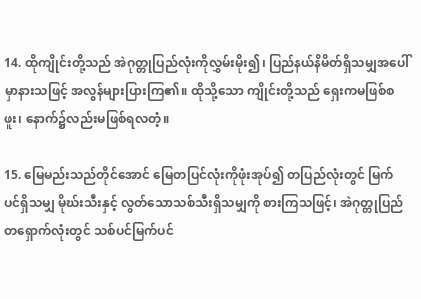14. ထိုကျိုင်းတို့သည် အဲဂုတ္တုပြည်လုံးကိုလွှမ်းမိုး၍၊ ပြည်နယ်နိမိတ်ရှိသမျှအပေါ်မှာနားသဖြင့် အလွန်များပြားကြ၏။ ထိုသို့သော ကျိုင်းတို့သည် ရှေးကမဖြစ်စဖူး၊ နောက်၌လည်းမဖြစ်ရလတံ့။

15. မြေမည်းသည်တိုင်အောင် မြေတပြင်လုံးကိုဖုံးအုပ်၍ တပြည်လုံးတွင် မြက်ပင်ရှိသမျှ မိုဃ်းသီးနှင့် လွတ်သောသစ်သီးရှိသမျှကို စားကြသဖြင့်၊ အဲဂုတ္တုပြည်တရှောက်လုံးတွင် သစ်ပင်မြက်ပင်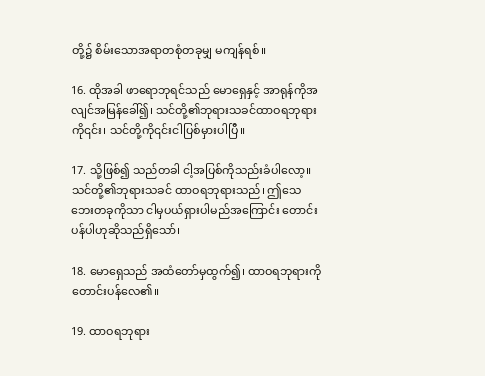တို့၌ စိမ်းသောအရာတစုံတခုမျှ မကျန်ရစ်။

16. ထိုအခါ ဖာရောဘုရင်သည် မောရှေနှင့် အာရုန်ကိုအလျင်အမြန်ခေါ်၍၊ သင်တို့၏ဘုရားသခင်ထာဝရဘုရားကို၎င်း၊ သင်တို့ကို၎င်းငါပြစ်မှားပါပြီ။

17. သို့ဖြစ်၍ သည်တခါ ငါ့အပြစ်ကိုသည်းခံပါလော့။ သင်တို့၏ဘုရားသခင် ထာဝရဘုရားသည်၊ ဤသေဘေးတခုကိုသာ ငါမှပယ်ရှားပါမည်အကြောင်း တောင်းပန်ပါဟုဆိုသည်ရှိသော်၊

18. မောရှေသည် အထံတော်မှထွက်၍၊ ထာဝရဘုရားကိုတောင်းပန်လေ၏။

19. ထာဝရဘုရား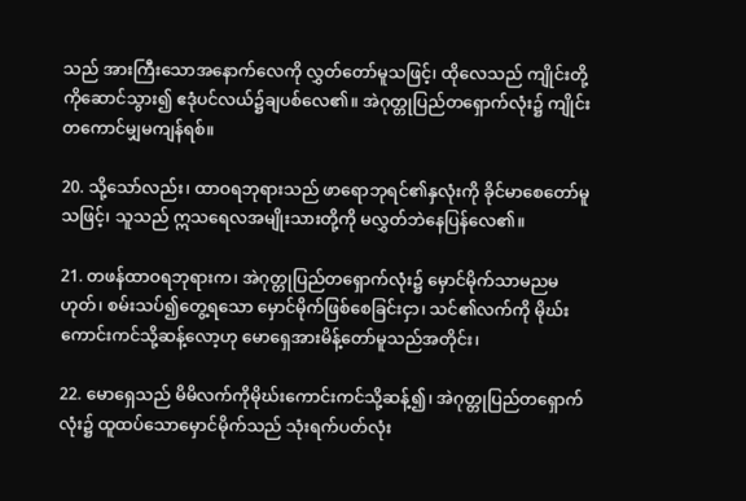သည် အားကြီးသောအနောက်လေကို လွှတ်တော်မူသဖြင့်၊ ထိုလေသည် ကျိုင်းတို့ကိုဆောင်သွား၍ ဧဒုံပင်လယ်၌ချပစ်လေ၏။ အဲဂုတ္တုပြည်တရှောက်လုံး၌ ကျိုင်းတကောင်မျှမကျန်ရစ်။

20. သို့သော်လည်း၊ ထာဝရဘုရားသည် ဖာရောဘုရင်၏နှလုံးကို ခိုင်မာစေတော်မူသဖြင့်၊ သူသည် ဣသရေလအမျိုးသားတို့ကို မလွှတ်ဘဲနေပြန်လေ၏။

21. တဖန်ထာဝရဘုရားက၊ အဲဂုတ္တုပြည်တရှောက်လုံး၌ မှောင်မိုက်သာမညမဟုတ်၊ စမ်းသပ်၍တွေ့ရသော မှောင်မိုက်ဖြစ်စေခြင်းငှာ၊ သင်၏လက်ကို မိုဃ်းကောင်းကင်သို့ဆန့်လော့ဟု မောရှေအားမိန့်တော်မူသည်အတိုင်း၊

22. မောရှေသည် မိမိလက်ကိုမိုဃ်းကောင်းကင်သို့ဆန့်၍၊ အဲဂုတ္တုပြည်တရှောက်လုံး၌ ထူထပ်သောမှောင်မိုက်သည် သုံးရက်ပတ်လုံး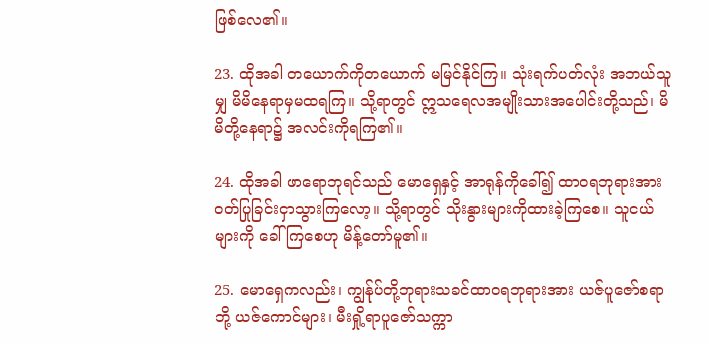ဖြစ်လေ၏။

23. ထိုအခါ တယောက်ကိုတယောက် မမြင်နိုင်ကြ။ သုံးရက်ပတ်လုံး အဘယ်သူမျှ မိမိနေရာမှမထရကြ။ သို့ရာတွင် ဣသရေလအမျိုးသားအပေါင်းတို့သည်၊ မိမိတို့နေရာ၌ အလင်းကိုရကြ၏။

24. ထိုအခါ ဖာရောဘုရင်သည် မောရှေနှင့် အာရုန်ကိုခေါ်၍ ထာဝရဘုရားအား ဝတ်ပြုခြင်းငှာသွားကြလော့။ သို့ရာတွင် သိုးနွားများကိုထားခဲ့ကြစေ။ သူငယ်များကို ခေါ်ကြစေဟု မိန့်တော်မူ၏။

25. မောရှေကလည်း၊ ကျွန်ုပ်တို့ဘုရားသခင်ထာဝရဘုရားအား ယဇ်ပူဇော်စရာဘို့ ယဇ်ကောင်များ၊ မီးရှို့ရာပူဇော်သက္ကာ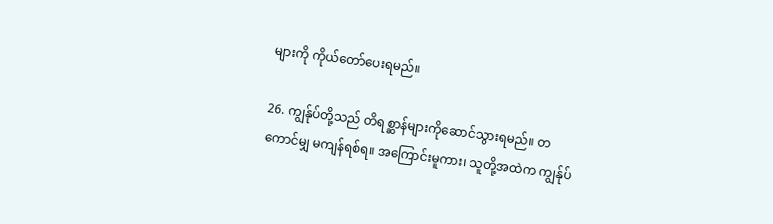များကို ကိုယ်တော်ပေးရမည်။

26. ကျွန်ုပ်တို့သည် တိရစ္ဆာန်များကိုဆောင်သွားရမည်။ တကောင်မျှ မကျန်ရစ်ရ။ အကြောင်းမူကား၊ သူတို့အထဲက ကျွန်ုပ်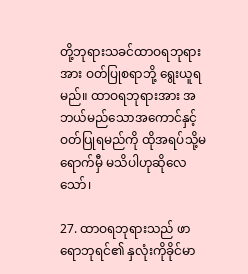တို့ဘုရားသခင်ထာဝရဘုရားအား ဝတ်ပြုစရာဘို့ ရွေးယူရမည်။ ထာဝရဘုရားအား အဘယ်မည်သောအကောင်နှင့် ဝတ်ပြုရမည်ကို ထိုအရပ်သို့မရောက်မှီ မသိပါဟုဆိုလေသော်၊

27. ထာဝရဘုရားသည် ဖာရောဘုရင်၏ နှလုံးကိုခိုင်မာ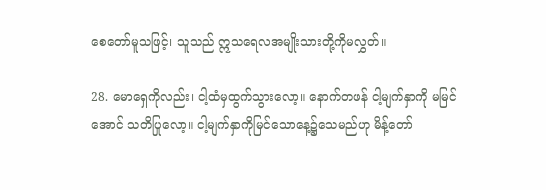စေတော်မူသဖြင့်၊ သူသည် ဣသရေလအမျိုးသားတို့ကိုမလွှတ်။

28. မောရှေကိုလည်း၊ ငါ့ထံမှထွက်သွားလော့။ နောက်တဖန် ငါ့မျက်နှာကို မမြင်အောင် သတိပြုလော့။ ငါ့မျက်နှာကိုမြင်သောနေ့၌သေမည်ဟု မိန့်တော်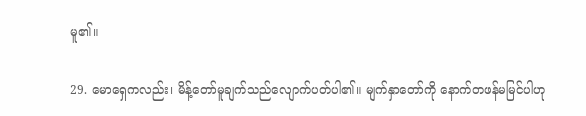မူ၏။

29. မောရှေကလည်း၊ မိန့်တော်မူချက်သည်လျောက်ပတ်ပါ၏။ မျက်နှာတော်ကို နောက်တဖန်မမြင်ပါဟု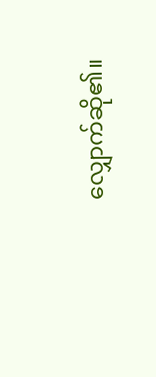လျှောက်ဆို၏။